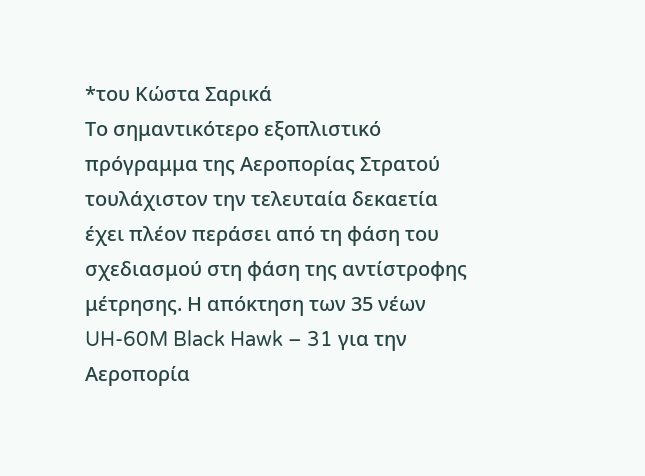*του Κώστα Σαρικά
Το σημαντικότερο εξοπλιστικό πρόγραμμα της Αεροπορίας Στρατού τουλάχιστον την τελευταία δεκαετία έχει πλέον περάσει από τη φάση του σχεδιασμού στη φάση της αντίστροφης μέτρησης. Η απόκτηση των 35 νέων UH-60M Black Hawk – 31 για την Αεροπορία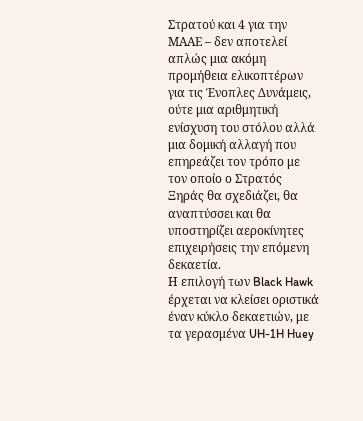Στρατού και 4 για την ΜΑΑΕ – δεν αποτελεί απλώς μια ακόμη προμήθεια ελικοπτέρων για τις Ένοπλες Δυνάμεις, ούτε μια αριθμητική ενίσχυση του στόλου αλλά μια δομική αλλαγή που επηρεάζει τον τρόπο με τον οποίο ο Στρατός Ξηράς θα σχεδιάζει, θα αναπτύσσει και θα υποστηρίζει αεροκίνητες επιχειρήσεις την επόμενη δεκαετία.
Η επιλογή των Black Hawk έρχεται να κλείσει οριστικά έναν κύκλο δεκαετιών, με τα γερασμένα UH-1H Huey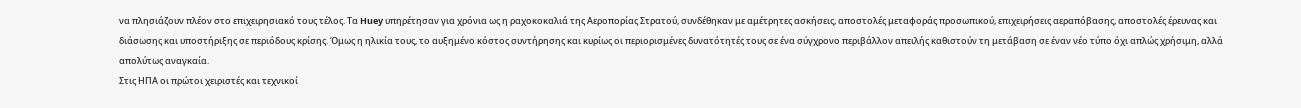να πλησιάζουν πλέον στο επιχειρησιακό τους τέλος. Τα Huey υπηρέτησαν για χρόνια ως η ραχοκοκαλιά της Αεροπορίας Στρατού, συνδέθηκαν με αμέτρητες ασκήσεις, αποστολές μεταφοράς προσωπικού, επιχειρήσεις αεραπόβασης, αποστολές έρευνας και διάσωσης και υποστήριξης σε περιόδους κρίσης. Όμως η ηλικία τους, το αυξημένο κόστος συντήρησης και κυρίως οι περιορισμένες δυνατότητές τους σε ένα σύγχρονο περιβάλλον απειλής καθιστούν τη μετάβαση σε έναν νέο τύπο όχι απλώς χρήσιμη, αλλά απολύτως αναγκαία.
Στις ΗΠΑ οι πρώτοι χειριστές και τεχνικοί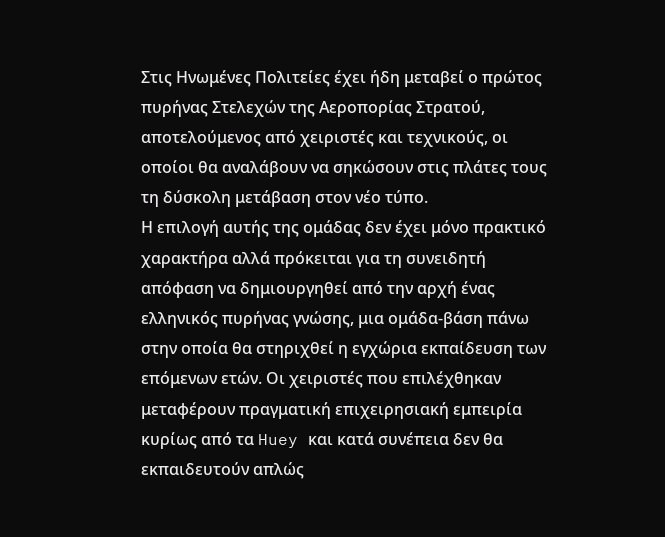Στις Ηνωμένες Πολιτείες έχει ήδη μεταβεί ο πρώτος πυρήνας Στελεχών της Αεροπορίας Στρατού, αποτελούμενος από χειριστές και τεχνικούς, οι οποίοι θα αναλάβουν να σηκώσουν στις πλάτες τους τη δύσκολη μετάβαση στον νέο τύπο.
Η επιλογή αυτής της ομάδας δεν έχει μόνο πρακτικό χαρακτήρα αλλά πρόκειται για τη συνειδητή απόφαση να δημιουργηθεί από την αρχή ένας ελληνικός πυρήνας γνώσης, μια ομάδα-βάση πάνω στην οποία θα στηριχθεί η εγχώρια εκπαίδευση των επόμενων ετών. Οι χειριστές που επιλέχθηκαν μεταφέρουν πραγματική επιχειρησιακή εμπειρία κυρίως από τα Huey και κατά συνέπεια δεν θα εκπαιδευτούν απλώς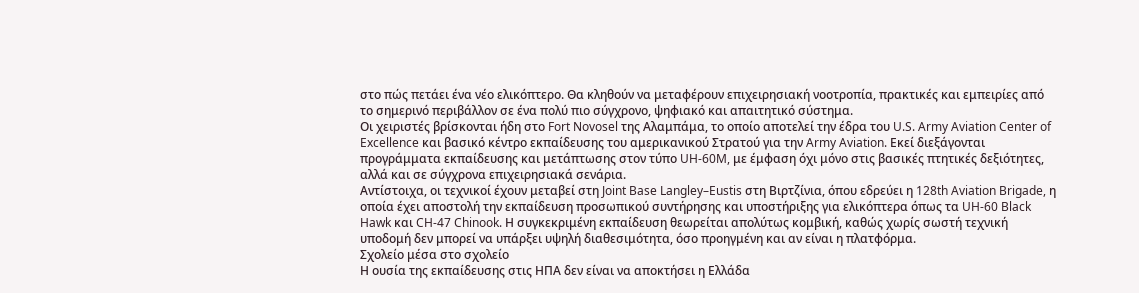στο πώς πετάει ένα νέο ελικόπτερο. Θα κληθούν να μεταφέρουν επιχειρησιακή νοοτροπία, πρακτικές και εμπειρίες από το σημερινό περιβάλλον σε ένα πολύ πιο σύγχρονο, ψηφιακό και απαιτητικό σύστημα.
Οι χειριστές βρίσκονται ήδη στο Fort Novosel της Αλαμπάμα, το οποίο αποτελεί την έδρα του U.S. Army Aviation Center of Excellence και βασικό κέντρο εκπαίδευσης του αμερικανικού Στρατού για την Army Aviation. Εκεί διεξάγονται προγράμματα εκπαίδευσης και μετάπτωσης στον τύπο UH-60M, με έμφαση όχι μόνο στις βασικές πτητικές δεξιότητες, αλλά και σε σύγχρονα επιχειρησιακά σενάρια.
Αντίστοιχα, οι τεχνικοί έχουν μεταβεί στη Joint Base Langley–Eustis στη Βιρτζίνια, όπου εδρεύει η 128th Aviation Brigade, η οποία έχει αποστολή την εκπαίδευση προσωπικού συντήρησης και υποστήριξης για ελικόπτερα όπως τα UH-60 Black Hawk και CH-47 Chinook. Η συγκεκριμένη εκπαίδευση θεωρείται απολύτως κομβική, καθώς χωρίς σωστή τεχνική υποδομή δεν μπορεί να υπάρξει υψηλή διαθεσιμότητα, όσο προηγμένη και αν είναι η πλατφόρμα.
Σχολείο μέσα στο σχολείο
Η ουσία της εκπαίδευσης στις ΗΠΑ δεν είναι να αποκτήσει η Ελλάδα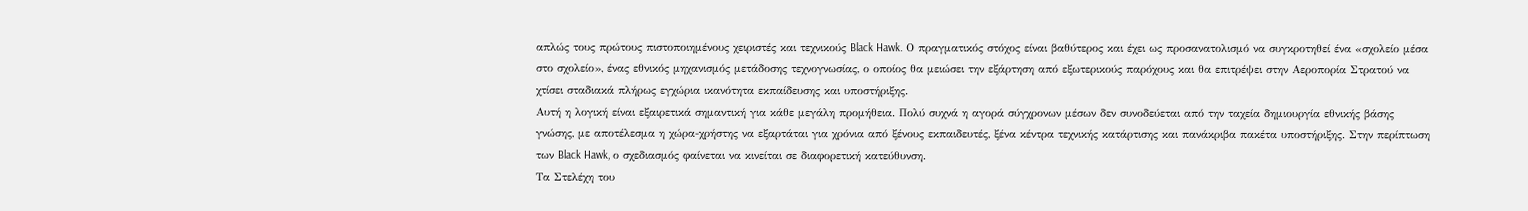απλώς τους πρώτους πιστοποιημένους χειριστές και τεχνικούς Black Hawk. Ο πραγματικός στόχος είναι βαθύτερος και έχει ως προσανατολισμό να συγκροτηθεί ένα «σχολείο μέσα στο σχολείο», ένας εθνικός μηχανισμός μετάδοσης τεχνογνωσίας, ο οποίος θα μειώσει την εξάρτηση από εξωτερικούς παρόχους και θα επιτρέψει στην Αεροπορία Στρατού να χτίσει σταδιακά πλήρως εγχώρια ικανότητα εκπαίδευσης και υποστήριξης.
Αυτή η λογική είναι εξαιρετικά σημαντική για κάθε μεγάλη προμήθεια. Πολύ συχνά η αγορά σύγχρονων μέσων δεν συνοδεύεται από την ταχεία δημιουργία εθνικής βάσης γνώσης, με αποτέλεσμα η χώρα-χρήστης να εξαρτάται για χρόνια από ξένους εκπαιδευτές, ξένα κέντρα τεχνικής κατάρτισης και πανάκριβα πακέτα υποστήριξης. Στην περίπτωση των Black Hawk, ο σχεδιασμός φαίνεται να κινείται σε διαφορετική κατεύθυνση.
Τα Στελέχη του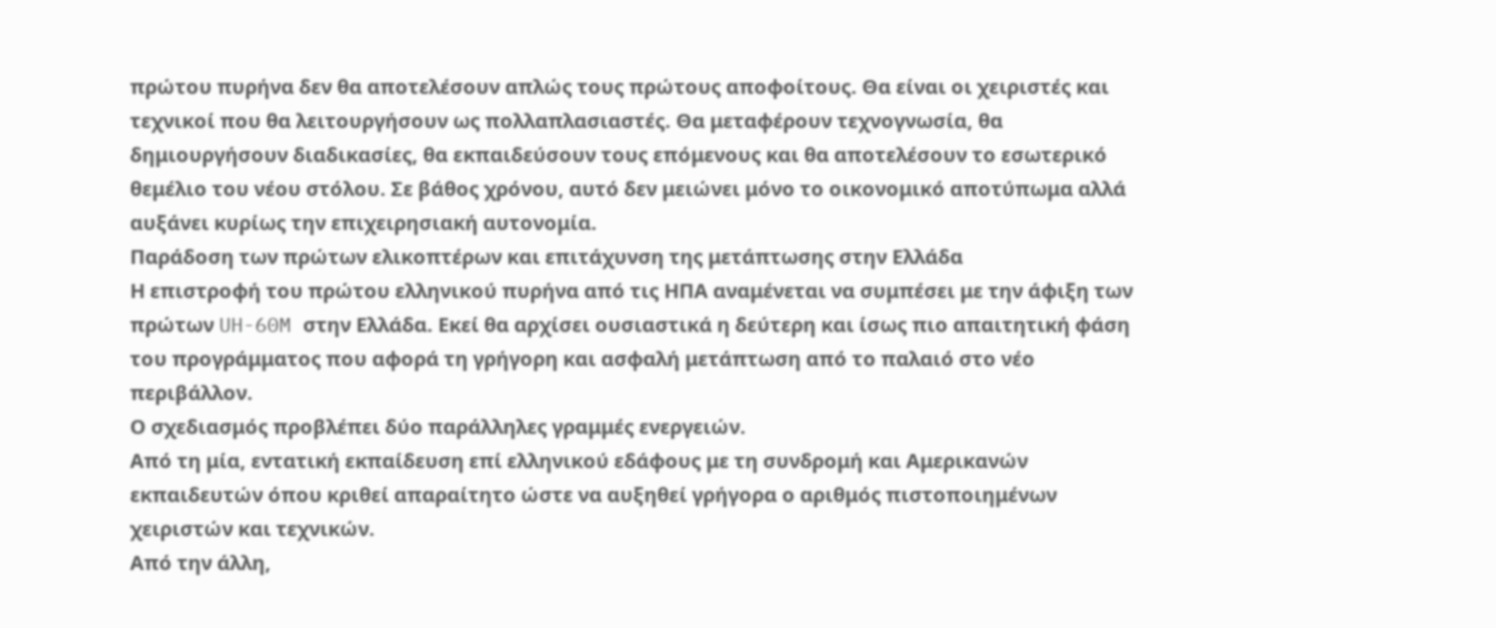πρώτου πυρήνα δεν θα αποτελέσουν απλώς τους πρώτους αποφοίτους. Θα είναι οι χειριστές και τεχνικοί που θα λειτουργήσουν ως πολλαπλασιαστές. Θα μεταφέρουν τεχνογνωσία, θα δημιουργήσουν διαδικασίες, θα εκπαιδεύσουν τους επόμενους και θα αποτελέσουν το εσωτερικό θεμέλιο του νέου στόλου. Σε βάθος χρόνου, αυτό δεν μειώνει μόνο το οικονομικό αποτύπωμα αλλά αυξάνει κυρίως την επιχειρησιακή αυτονομία.
Παράδοση των πρώτων ελικοπτέρων και επιτάχυνση της μετάπτωσης στην Ελλάδα
Η επιστροφή του πρώτου ελληνικού πυρήνα από τις ΗΠΑ αναμένεται να συμπέσει με την άφιξη των πρώτων UH-60M στην Ελλάδα. Εκεί θα αρχίσει ουσιαστικά η δεύτερη και ίσως πιο απαιτητική φάση του προγράμματος που αφορά τη γρήγορη και ασφαλή μετάπτωση από το παλαιό στο νέο περιβάλλον.
Ο σχεδιασμός προβλέπει δύο παράλληλες γραμμές ενεργειών.
Από τη μία, εντατική εκπαίδευση επί ελληνικού εδάφους με τη συνδρομή και Αμερικανών εκπαιδευτών όπου κριθεί απαραίτητο ώστε να αυξηθεί γρήγορα ο αριθμός πιστοποιημένων χειριστών και τεχνικών.
Από την άλλη,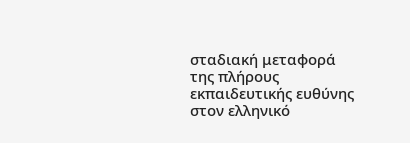σταδιακή μεταφορά της πλήρους εκπαιδευτικής ευθύνης στον ελληνικό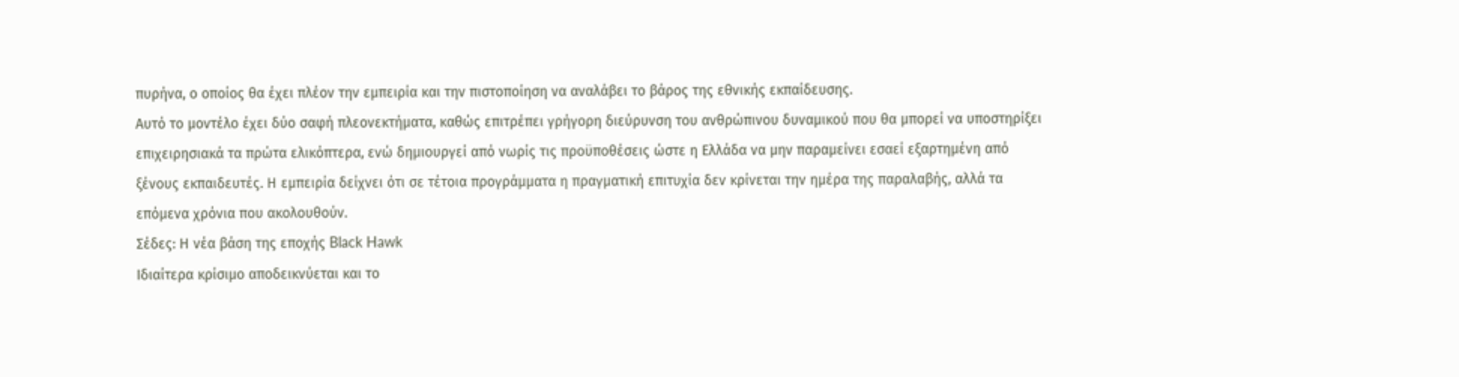πυρήνα, ο οποίος θα έχει πλέον την εμπειρία και την πιστοποίηση να αναλάβει το βάρος της εθνικής εκπαίδευσης.
Αυτό το μοντέλο έχει δύο σαφή πλεονεκτήματα, καθώς επιτρέπει γρήγορη διεύρυνση του ανθρώπινου δυναμικού που θα μπορεί να υποστηρίξει επιχειρησιακά τα πρώτα ελικόπτερα, ενώ δημιουργεί από νωρίς τις προϋποθέσεις ώστε η Ελλάδα να μην παραμείνει εσαεί εξαρτημένη από ξένους εκπαιδευτές. Η εμπειρία δείχνει ότι σε τέτοια προγράμματα η πραγματική επιτυχία δεν κρίνεται την ημέρα της παραλαβής, αλλά τα επόμενα χρόνια που ακολουθούν.
Σέδες: Η νέα βάση της εποχής Black Hawk
Ιδιαίτερα κρίσιμο αποδεικνύεται και το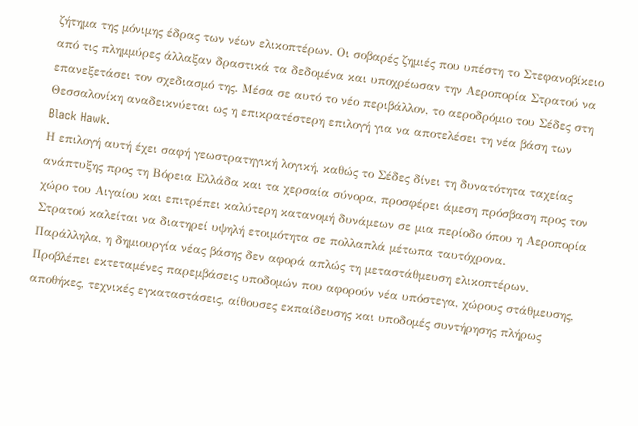ζήτημα της μόνιμης έδρας των νέων ελικοπτέρων. Οι σοβαρές ζημιές που υπέστη το Στεφανοβίκειο από τις πλημμύρες άλλαξαν δραστικά τα δεδομένα και υποχρέωσαν την Αεροπορία Στρατού να επανεξετάσει τον σχεδιασμό της. Μέσα σε αυτό το νέο περιβάλλον, το αεροδρόμιο του Σέδες στη Θεσσαλονίκη αναδεικνύεται ως η επικρατέστερη επιλογή για να αποτελέσει τη νέα βάση των Black Hawk.
Η επιλογή αυτή έχει σαφή γεωστρατηγική λογική, καθώς το Σέδες δίνει τη δυνατότητα ταχείας ανάπτυξης προς τη Βόρεια Ελλάδα και τα χερσαία σύνορα, προσφέρει άμεση πρόσβαση προς τον χώρο του Αιγαίου και επιτρέπει καλύτερη κατανομή δυνάμεων σε μια περίοδο όπου η Αεροπορία Στρατού καλείται να διατηρεί υψηλή ετοιμότητα σε πολλαπλά μέτωπα ταυτόχρονα.
Παράλληλα, η δημιουργία νέας βάσης δεν αφορά απλώς τη μεταστάθμευση ελικοπτέρων. Προβλέπει εκτεταμένες παρεμβάσεις υποδομών που αφορούν νέα υπόστεγα, χώρους στάθμευσης, αποθήκες, τεχνικές εγκαταστάσεις, αίθουσες εκπαίδευσης και υποδομές συντήρησης πλήρως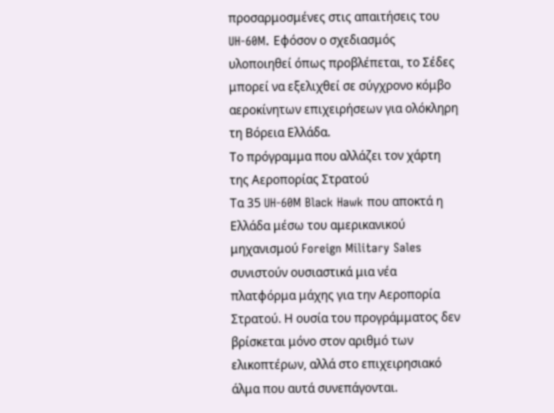προσαρμοσμένες στις απαιτήσεις του UH-60M. Εφόσον ο σχεδιασμός υλοποιηθεί όπως προβλέπεται, το Σέδες μπορεί να εξελιχθεί σε σύγχρονο κόμβο αεροκίνητων επιχειρήσεων για ολόκληρη τη Βόρεια Ελλάδα.
Το πρόγραμμα που αλλάζει τον χάρτη της Αεροπορίας Στρατού
Τα 35 UH-60M Black Hawk που αποκτά η Ελλάδα μέσω του αμερικανικού μηχανισμού Foreign Military Sales συνιστούν ουσιαστικά μια νέα πλατφόρμα μάχης για την Αεροπορία Στρατού. Η ουσία του προγράμματος δεν βρίσκεται μόνο στον αριθμό των ελικοπτέρων, αλλά στο επιχειρησιακό άλμα που αυτά συνεπάγονται.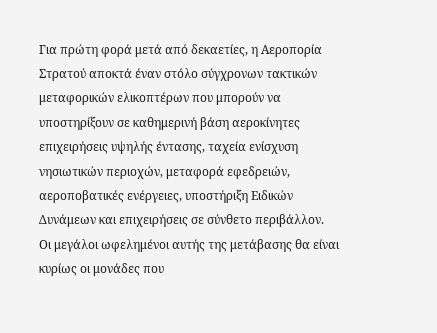Για πρώτη φορά μετά από δεκαετίες, η Αεροπορία Στρατού αποκτά έναν στόλο σύγχρονων τακτικών μεταφορικών ελικοπτέρων που μπορούν να υποστηρίξουν σε καθημερινή βάση αεροκίνητες επιχειρήσεις υψηλής έντασης, ταχεία ενίσχυση νησιωτικών περιοχών, μεταφορά εφεδρειών, αεροποβατικές ενέργειες, υποστήριξη Ειδικών Δυνάμεων και επιχειρήσεις σε σύνθετο περιβάλλον.
Οι μεγάλοι ωφελημένοι αυτής της μετάβασης θα είναι κυρίως οι μονάδες που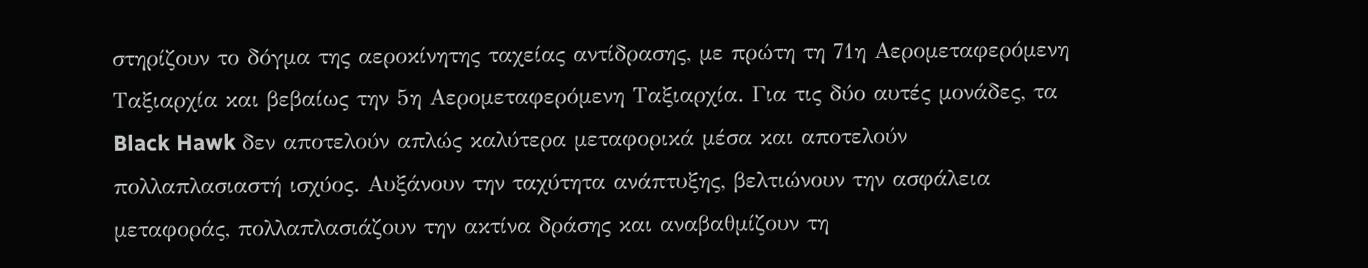στηρίζουν το δόγμα της αεροκίνητης ταχείας αντίδρασης, με πρώτη τη 71η Αερομεταφερόμενη Ταξιαρχία και βεβαίως την 5η Αερομεταφερόμενη Ταξιαρχία. Για τις δύο αυτές μονάδες, τα Black Hawk δεν αποτελούν απλώς καλύτερα μεταφορικά μέσα και αποτελούν πολλαπλασιαστή ισχύος. Αυξάνουν την ταχύτητα ανάπτυξης, βελτιώνουν την ασφάλεια μεταφοράς, πολλαπλασιάζουν την ακτίνα δράσης και αναβαθμίζουν τη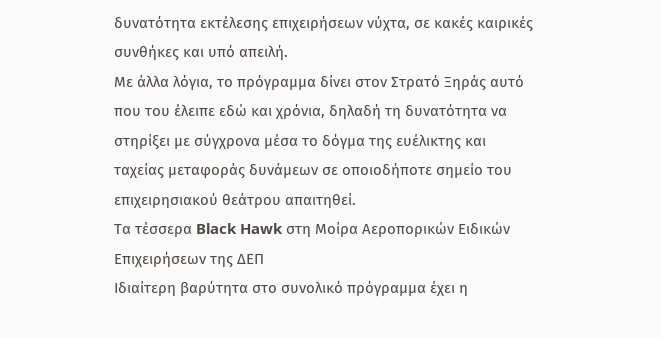δυνατότητα εκτέλεσης επιχειρήσεων νύχτα, σε κακές καιρικές συνθήκες και υπό απειλή.
Με άλλα λόγια, το πρόγραμμα δίνει στον Στρατό Ξηράς αυτό που του έλειπε εδώ και χρόνια, δηλαδή τη δυνατότητα να στηρίξει με σύγχρονα μέσα το δόγμα της ευέλικτης και ταχείας μεταφοράς δυνάμεων σε οποιοδήποτε σημείο του επιχειρησιακού θεάτρου απαιτηθεί.
Τα τέσσερα Black Hawk στη Μοίρα Αεροπορικών Ειδικών Επιχειρήσεων της ΔΕΠ
Ιδιαίτερη βαρύτητα στο συνολικό πρόγραμμα έχει η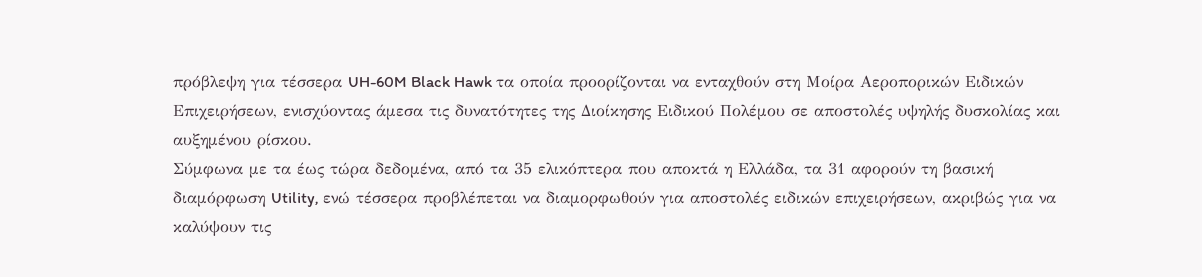πρόβλεψη για τέσσερα UH-60M Black Hawk τα οποία προορίζονται να ενταχθούν στη Μοίρα Αεροπορικών Ειδικών Επιχειρήσεων, ενισχύοντας άμεσα τις δυνατότητες της Διοίκησης Ειδικού Πολέμου σε αποστολές υψηλής δυσκολίας και αυξημένου ρίσκου.
Σύμφωνα με τα έως τώρα δεδομένα, από τα 35 ελικόπτερα που αποκτά η Ελλάδα, τα 31 αφορούν τη βασική διαμόρφωση Utility, ενώ τέσσερα προβλέπεται να διαμορφωθούν για αποστολές ειδικών επιχειρήσεων, ακριβώς για να καλύψουν τις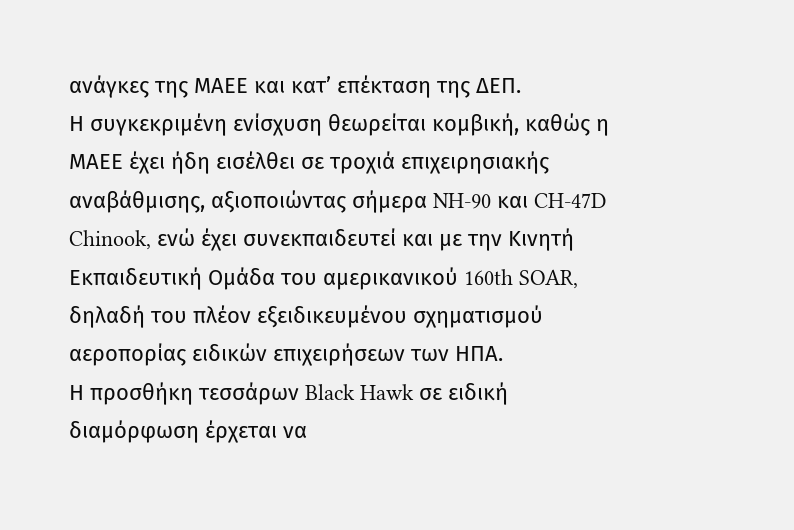ανάγκες της ΜΑΕΕ και κατ’ επέκταση της ΔΕΠ.
Η συγκεκριμένη ενίσχυση θεωρείται κομβική, καθώς η ΜΑΕΕ έχει ήδη εισέλθει σε τροχιά επιχειρησιακής αναβάθμισης, αξιοποιώντας σήμερα NH-90 και CH-47D Chinook, ενώ έχει συνεκπαιδευτεί και με την Κινητή Εκπαιδευτική Ομάδα του αμερικανικού 160th SOAR, δηλαδή του πλέον εξειδικευμένου σχηματισμού αεροπορίας ειδικών επιχειρήσεων των ΗΠΑ.
Η προσθήκη τεσσάρων Black Hawk σε ειδική διαμόρφωση έρχεται να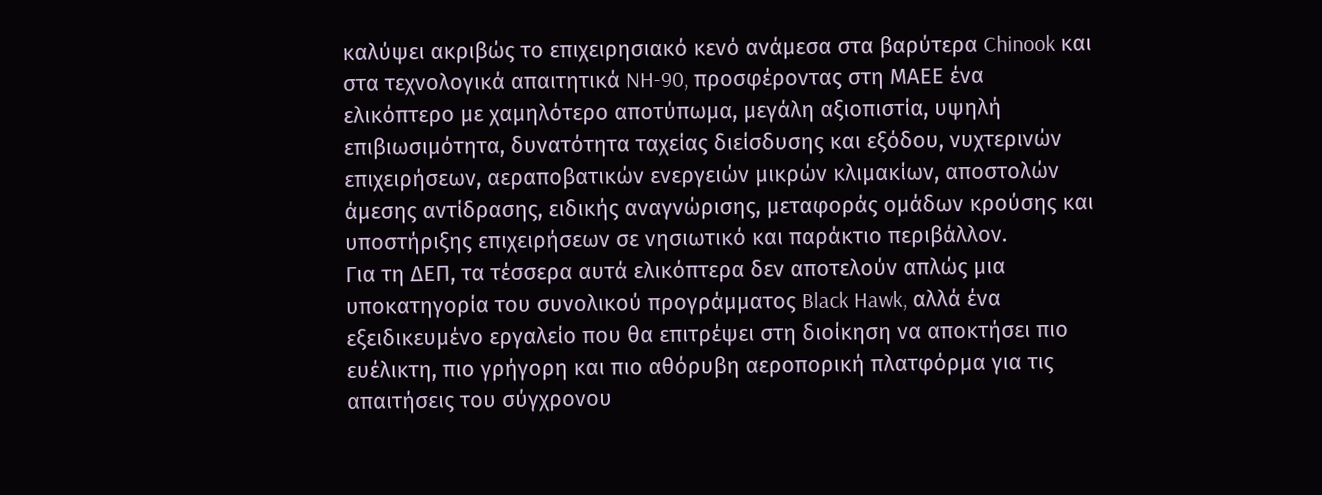καλύψει ακριβώς το επιχειρησιακό κενό ανάμεσα στα βαρύτερα Chinook και στα τεχνολογικά απαιτητικά NH-90, προσφέροντας στη ΜΑΕΕ ένα ελικόπτερο με χαμηλότερο αποτύπωμα, μεγάλη αξιοπιστία, υψηλή επιβιωσιμότητα, δυνατότητα ταχείας διείσδυσης και εξόδου, νυχτερινών επιχειρήσεων, αεραποβατικών ενεργειών μικρών κλιμακίων, αποστολών άμεσης αντίδρασης, ειδικής αναγνώρισης, μεταφοράς ομάδων κρούσης και υποστήριξης επιχειρήσεων σε νησιωτικό και παράκτιο περιβάλλον.
Για τη ΔΕΠ, τα τέσσερα αυτά ελικόπτερα δεν αποτελούν απλώς μια υποκατηγορία του συνολικού προγράμματος Black Hawk, αλλά ένα εξειδικευμένο εργαλείο που θα επιτρέψει στη διοίκηση να αποκτήσει πιο ευέλικτη, πιο γρήγορη και πιο αθόρυβη αεροπορική πλατφόρμα για τις απαιτήσεις του σύγχρονου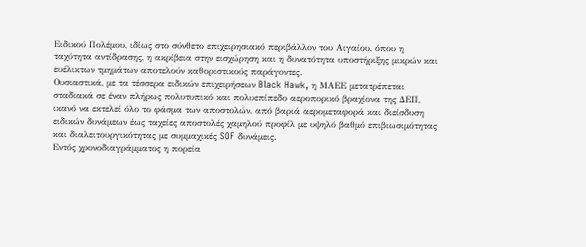Ειδικού Πολέμου, ιδίως στο σύνθετο επιχειρησιακό περιβάλλον του Αιγαίου, όπου η ταχύτητα αντίδρασης, η ακρίβεια στην εισχώρηση και η δυνατότητα υποστήριξης μικρών και ευέλικτων τμημάτων αποτελούν καθοριστικούς παράγοντες.
Ουσιαστικά, με τα τέσσερα ειδικών επιχειρήσεων Black Hawk, η ΜΑΕΕ μετατρέπεται σταδιακά σε έναν πλήρως πολυτυπικό και πολυεπίπεδο αεροπορικό βραχίονα της ΔΕΠ, ικανό να εκτελεί όλο το φάσμα των αποστολών, από βαριά αερομεταφορά και διείσδυση ειδικών δυνάμεων έως ταχείες αποστολές χαμηλού προφίλ με υψηλό βαθμό επιβιωσιμότητας και διαλειτουργικότητας με συμμαχικές SOF δυνάμεις.
Εντός χρονοδιαγράμματος η πορεία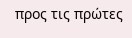προς τις πρώτες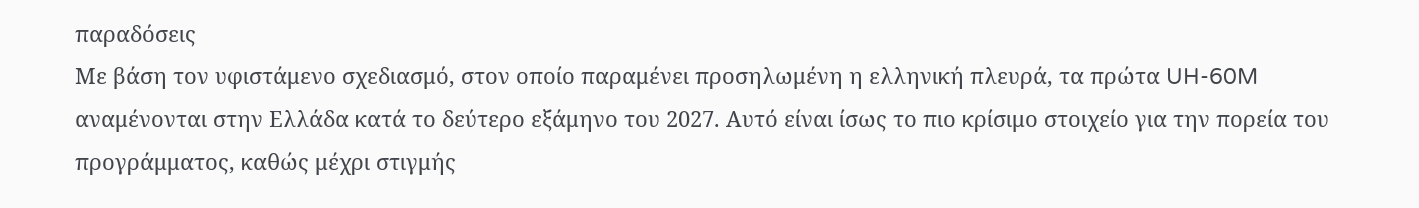παραδόσεις
Με βάση τον υφιστάμενο σχεδιασμό, στον οποίο παραμένει προσηλωμένη η ελληνική πλευρά, τα πρώτα UH-60M αναμένονται στην Ελλάδα κατά το δεύτερο εξάμηνο του 2027. Αυτό είναι ίσως το πιο κρίσιμο στοιχείο για την πορεία του προγράμματος, καθώς μέχρι στιγμής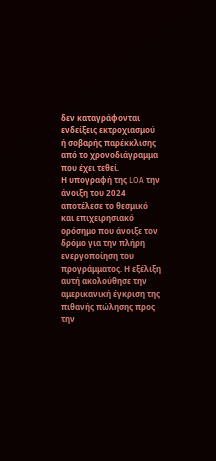δεν καταγράφονται ενδείξεις εκτροχιασμού ή σοβαρής παρέκκλισης από το χρονοδιάγραμμα που έχει τεθεί.
Η υπογραφή της LOA την άνοιξη του 2024 αποτέλεσε το θεσμικό και επιχειρησιακό ορόσημο που άνοιξε τον δρόμο για την πλήρη ενεργοποίηση του προγράμματος. Η εξέλιξη αυτή ακολούθησε την αμερικανική έγκριση της πιθανής πώλησης προς την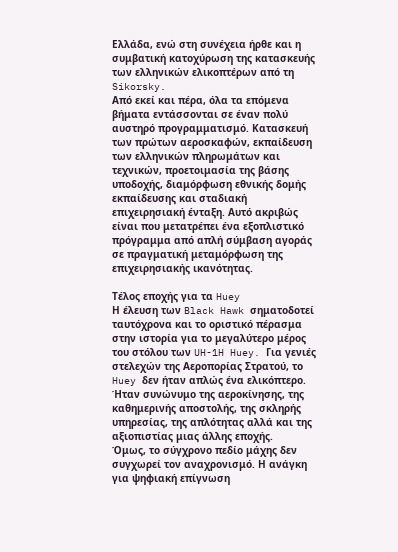Ελλάδα, ενώ στη συνέχεια ήρθε και η συμβατική κατοχύρωση της κατασκευής των ελληνικών ελικοπτέρων από τη Sikorsky.
Από εκεί και πέρα, όλα τα επόμενα βήματα εντάσσονται σε έναν πολύ αυστηρό προγραμματισμό. Κατασκευή των πρώτων αεροσκαφών, εκπαίδευση των ελληνικών πληρωμάτων και τεχνικών, προετοιμασία της βάσης υποδοχής, διαμόρφωση εθνικής δομής εκπαίδευσης και σταδιακή επιχειρησιακή ένταξη. Αυτό ακριβώς είναι που μετατρέπει ένα εξοπλιστικό πρόγραμμα από απλή σύμβαση αγοράς σε πραγματική μεταμόρφωση της επιχειρησιακής ικανότητας.

Τέλος εποχής για τα Huey
Η έλευση των Black Hawk σηματοδοτεί ταυτόχρονα και το οριστικό πέρασμα στην ιστορία για το μεγαλύτερο μέρος του στόλου των UH-1H Huey. Για γενιές στελεχών της Αεροπορίας Στρατού, το Huey δεν ήταν απλώς ένα ελικόπτερο. Ήταν συνώνυμο της αεροκίνησης, της καθημερινής αποστολής, της σκληρής υπηρεσίας, της απλότητας αλλά και της αξιοπιστίας μιας άλλης εποχής.
Όμως, το σύγχρονο πεδίο μάχης δεν συγχωρεί τον αναχρονισμό. Η ανάγκη για ψηφιακή επίγνωση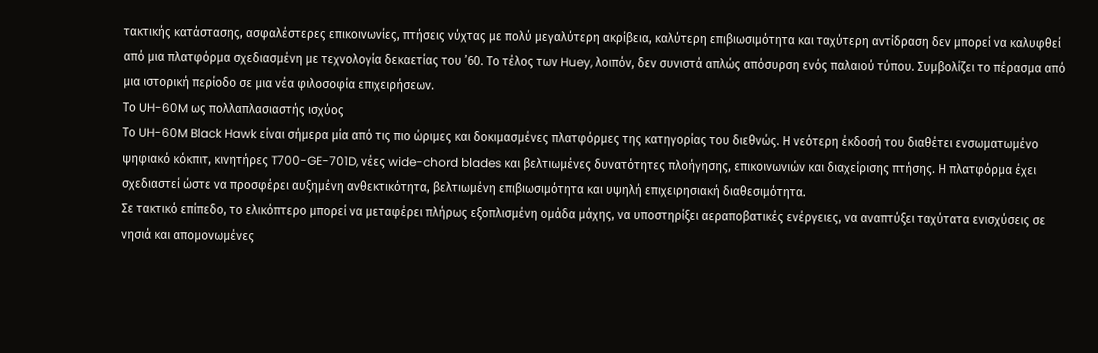τακτικής κατάστασης, ασφαλέστερες επικοινωνίες, πτήσεις νύχτας με πολύ μεγαλύτερη ακρίβεια, καλύτερη επιβιωσιμότητα και ταχύτερη αντίδραση δεν μπορεί να καλυφθεί από μια πλατφόρμα σχεδιασμένη με τεχνολογία δεκαετίας του ’60. Το τέλος των Huey, λοιπόν, δεν συνιστά απλώς απόσυρση ενός παλαιού τύπου. Συμβολίζει το πέρασμα από μια ιστορική περίοδο σε μια νέα φιλοσοφία επιχειρήσεων.
Το UH-60M ως πολλαπλασιαστής ισχύος
Το UH-60M Black Hawk είναι σήμερα μία από τις πιο ώριμες και δοκιμασμένες πλατφόρμες της κατηγορίας του διεθνώς. Η νεότερη έκδοσή του διαθέτει ενσωματωμένο ψηφιακό κόκπιτ, κινητήρες T700-GE-701D, νέες wide-chord blades και βελτιωμένες δυνατότητες πλοήγησης, επικοινωνιών και διαχείρισης πτήσης. Η πλατφόρμα έχει σχεδιαστεί ώστε να προσφέρει αυξημένη ανθεκτικότητα, βελτιωμένη επιβιωσιμότητα και υψηλή επιχειρησιακή διαθεσιμότητα.
Σε τακτικό επίπεδο, το ελικόπτερο μπορεί να μεταφέρει πλήρως εξοπλισμένη ομάδα μάχης, να υποστηρίξει αεραποβατικές ενέργειες, να αναπτύξει ταχύτατα ενισχύσεις σε νησιά και απομονωμένες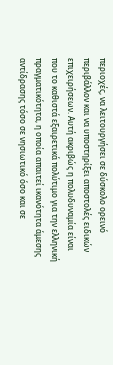περιοχές, να λειτουργήσει σε δύσκολο ορεινό περιβάλλον και να υποστηρίξει αποστολές ειδικών επιχειρήσεων. Αυτή ακριβώς η πολυδυναμία είναι που το καθιστά εξαιρετικά πολύτιμο για την ελληνική πραγματικότητα, η οποία απαιτεί ικανότητα άμεσης αντίδρασης τόσο σε νησιωτικό όσο και σε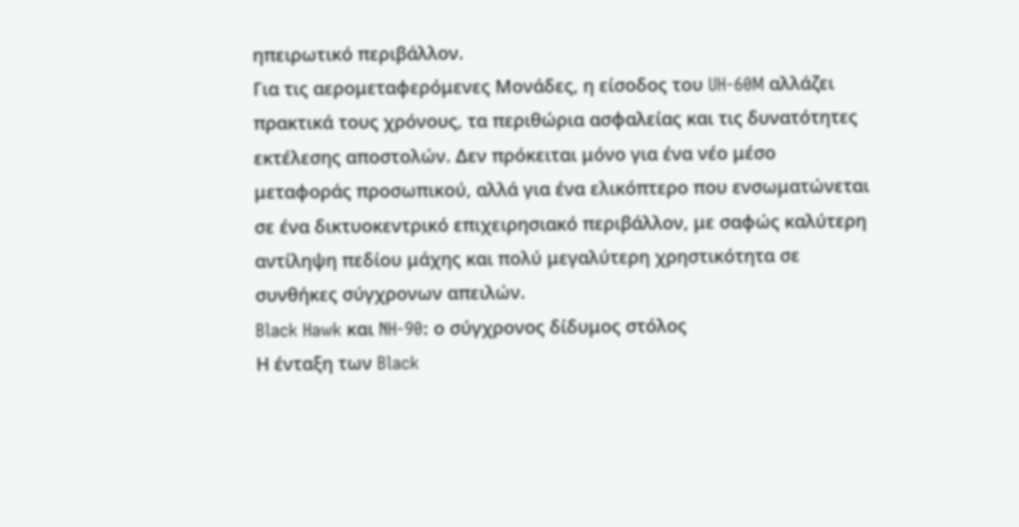ηπειρωτικό περιβάλλον.
Για τις αερομεταφερόμενες Μονάδες, η είσοδος του UH-60M αλλάζει πρακτικά τους χρόνους, τα περιθώρια ασφαλείας και τις δυνατότητες εκτέλεσης αποστολών. Δεν πρόκειται μόνο για ένα νέο μέσο μεταφοράς προσωπικού, αλλά για ένα ελικόπτερο που ενσωματώνεται σε ένα δικτυοκεντρικό επιχειρησιακό περιβάλλον, με σαφώς καλύτερη αντίληψη πεδίου μάχης και πολύ μεγαλύτερη χρηστικότητα σε συνθήκες σύγχρονων απειλών.
Black Hawk και NH-90: ο σύγχρονος δίδυμος στόλος
Η ένταξη των Black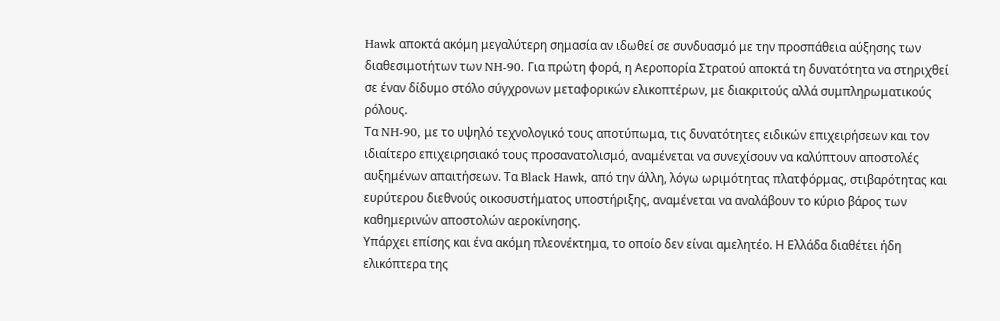Hawk αποκτά ακόμη μεγαλύτερη σημασία αν ιδωθεί σε συνδυασμό με την προσπάθεια αύξησης των διαθεσιμοτήτων των NH-90. Για πρώτη φορά, η Αεροπορία Στρατού αποκτά τη δυνατότητα να στηριχθεί σε έναν δίδυμο στόλο σύγχρονων μεταφορικών ελικοπτέρων, με διακριτούς αλλά συμπληρωματικούς ρόλους.
Τα NH-90, με το υψηλό τεχνολογικό τους αποτύπωμα, τις δυνατότητες ειδικών επιχειρήσεων και τον ιδιαίτερο επιχειρησιακό τους προσανατολισμό, αναμένεται να συνεχίσουν να καλύπτουν αποστολές αυξημένων απαιτήσεων. Τα Black Hawk, από την άλλη, λόγω ωριμότητας πλατφόρμας, στιβαρότητας και ευρύτερου διεθνούς οικοσυστήματος υποστήριξης, αναμένεται να αναλάβουν το κύριο βάρος των καθημερινών αποστολών αεροκίνησης.
Υπάρχει επίσης και ένα ακόμη πλεονέκτημα, το οποίο δεν είναι αμελητέο. Η Ελλάδα διαθέτει ήδη ελικόπτερα της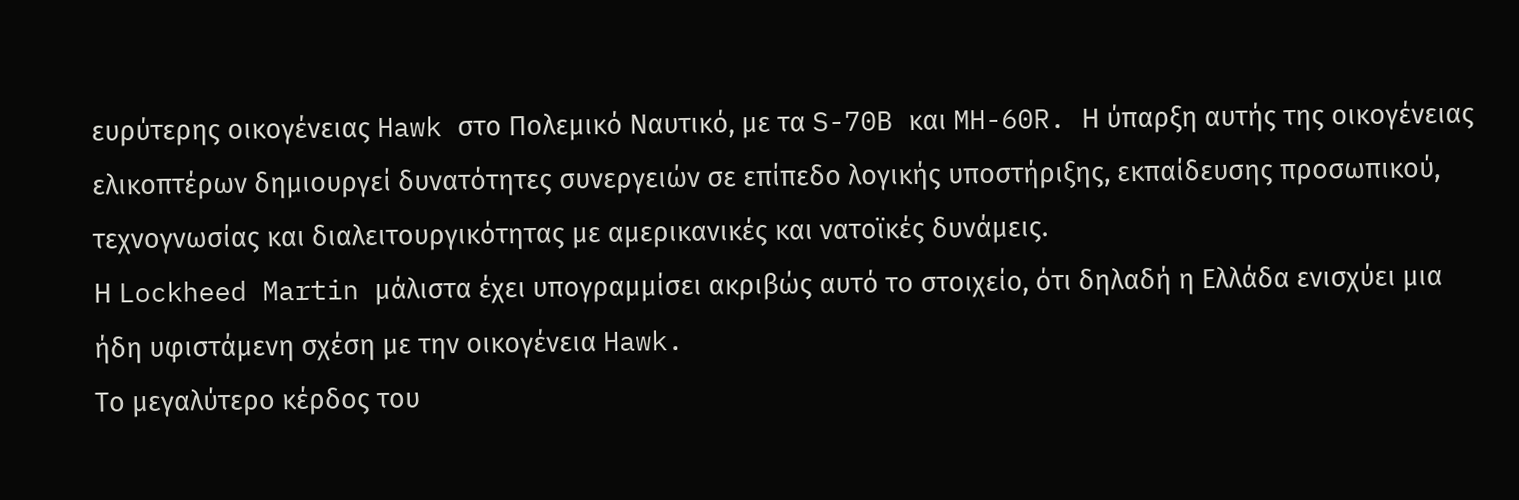ευρύτερης οικογένειας Hawk στο Πολεμικό Ναυτικό, με τα S-70B και MH-60R. Η ύπαρξη αυτής της οικογένειας ελικοπτέρων δημιουργεί δυνατότητες συνεργειών σε επίπεδο λογικής υποστήριξης, εκπαίδευσης προσωπικού, τεχνογνωσίας και διαλειτουργικότητας με αμερικανικές και νατοϊκές δυνάμεις.
Η Lockheed Martin μάλιστα έχει υπογραμμίσει ακριβώς αυτό το στοιχείο, ότι δηλαδή η Ελλάδα ενισχύει μια ήδη υφιστάμενη σχέση με την οικογένεια Hawk.
Το μεγαλύτερο κέρδος του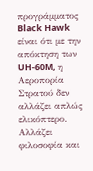προγράμματος Black Hawk είναι ότι με την απόκτηση των UH-60M, η Αεροπορία Στρατού δεν αλλάζει απλώς ελικόπτερο. Αλλάζει φιλοσοφία και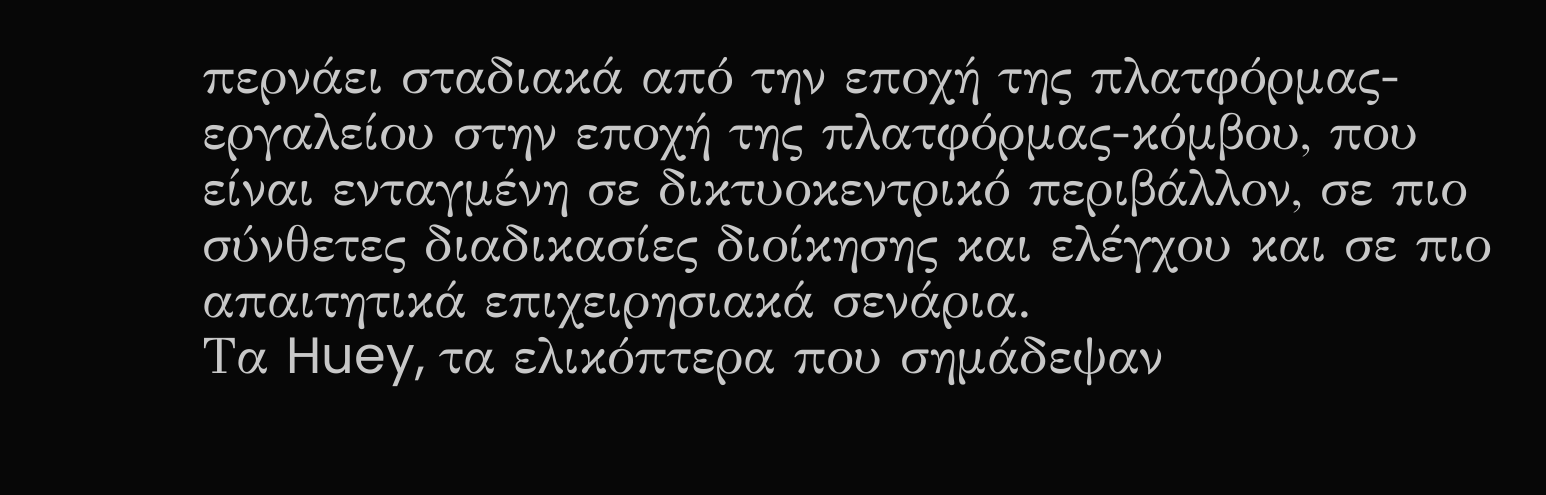περνάει σταδιακά από την εποχή της πλατφόρμας-εργαλείου στην εποχή της πλατφόρμας-κόμβου, που είναι ενταγμένη σε δικτυοκεντρικό περιβάλλον, σε πιο σύνθετες διαδικασίες διοίκησης και ελέγχου και σε πιο απαιτητικά επιχειρησιακά σενάρια.
Τα Huey, τα ελικόπτερα που σημάδεψαν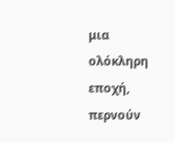μια ολόκληρη εποχή, περνούν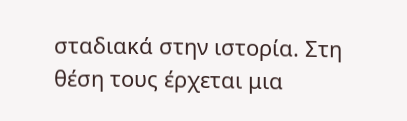σταδιακά στην ιστορία. Στη θέση τους έρχεται μια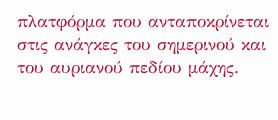πλατφόρμα που ανταποκρίνεται στις ανάγκες του σημερινού και του αυριανού πεδίου μάχης.